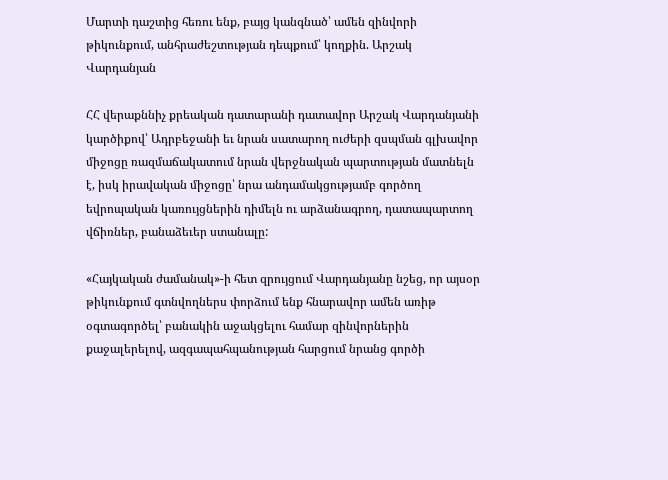Մարտի դաշտից հեռու ենք, բայց կանգնած՝ ամեն զինվորի թիկունքում, անհրաժեշտության դեպքում՝ կողքին. Արշակ Վարդանյան

ՀՀ վերաքննիչ քրեական դատարանի դատավոր Արշակ Վարդանյանի կարծիքով՝ Ադրբեջանի եւ նրան սատարող ուժերի զսպման գլխավոր միջոցը ռազմաճակատում նրան վերջնական պարտության մատնելն է, իսկ իրավական միջոցը՝ նրա անդամակցությամբ գործող եվրոպական կառույցներին դիմելն ու արձանագրող, դատապարտող վճիռներ, բանաձեւեր ստանալը:

«Հայկական ժամանակ»-ի հետ զրույցում Վարդանյանը նշեց, որ այսօր թիկունքում գտնվողներս փորձում ենք հնարավոր ամեն առիթ օգտագործել՝ բանակին աջակցելու համար զինվորներին քաջալերելով, ազգապահպանության հարցում նրանց գործի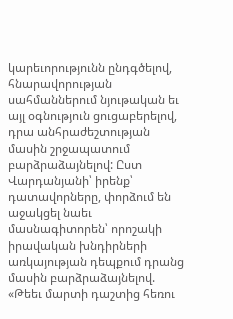կարեւորությունն ընդգծելով, հնարավորության սահմաններում նյութական եւ այլ օգնություն ցուցաբերելով, դրա անհրաժեշտության մասին շրջապատում բարձրաձայնելով: Ըստ Վարդանյանի՝ իրենք՝ դատավորները, փորձում են աջակցել նաեւ մասնագիտորեն՝ որոշակի իրավական խնդիրների առկայության դեպքում դրանց մասին բարձրաձայնելով. «Թեեւ մարտի դաշտից հեռու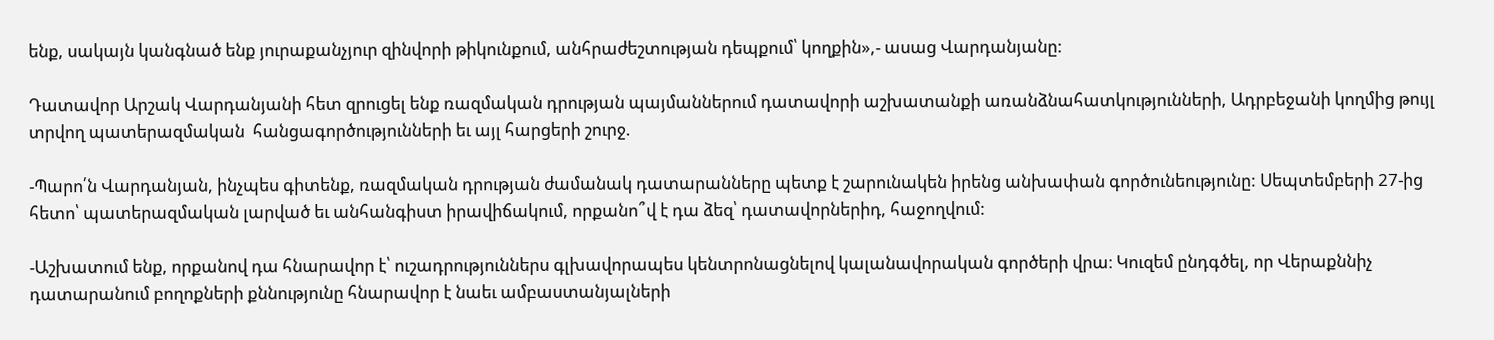ենք, սակայն կանգնած ենք յուրաքանչյուր զինվորի թիկունքում, անհրաժեշտության դեպքում՝ կողքին»,- ասաց Վարդանյանը:

Դատավոր Արշակ Վարդանյանի հետ զրուցել ենք ռազմական դրության պայմաններում դատավորի աշխատանքի առանձնահատկությունների, Ադրբեջանի կողմից թույլ տրվող պատերազմական  հանցագործությունների եւ այլ հարցերի շուրջ.

-Պարո՛ն Վարդանյան, ինչպես գիտենք, ռազմական դրության ժամանակ դատարանները պետք է շարունակեն իրենց անխափան գործունեությունը: Սեպտեմբերի 27-ից հետո՝ պատերազմական լարված եւ անհանգիստ իրավիճակում, որքանո՞վ է դա ձեզ՝ դատավորներիդ, հաջողվում:

-Աշխատում ենք, որքանով դա հնարավոր է՝ ուշադրություններս գլխավորապես կենտրոնացնելով կալանավորական գործերի վրա։ Կուզեմ ընդգծել, որ Վերաքննիչ դատարանում բողոքների քննությունը հնարավոր է նաեւ ամբաստանյալների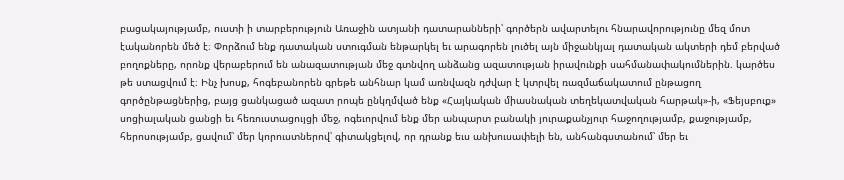բացակայությամբ, ուստի ի տարբերություն Առաջին ատյանի դատարանների՝ գործերն ավարտելու հնարավորությունը մեզ մոտ էականորեն մեծ է։ Փորձում ենք դատական ստուգման ենթարկել եւ արագորեն լուծել այն միջանկյալ դատական ակտերի դեմ բերված բողոքները, որոնք վերաբերում են անազատության մեջ գտնվող անձանց ազատության իրավունքի սահմանափակումներին. կարծես թե ստացվում է։ Ինչ խոսք, հոգեբանորեն գրեթե անհնար կամ առնվազն դժվար է կտրվել ռազմաճակատում ընթացող գործընթացներից, բայց ցանկացած ազատ րոպե ընկղմված ենք «Հայկական միասնական տեղեկատվական հարթակ»-ի, «Ֆեյսբուք» սոցիալական ցանցի եւ հեռուստացույցի մեջ, ոգեւորվում ենք մեր անպարտ բանակի յուրաքանչյուր հաջողությամբ, քաջությամբ, հերոսությամբ, ցավում՝ մեր կորուստներով՝ գիտակցելով, որ դրանք եւս անխուսափելի են, անհանգստանում՝ մեր եւ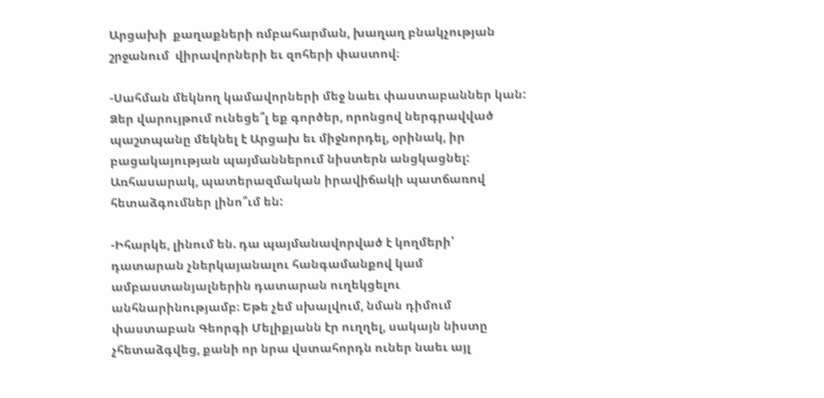Արցախի  քաղաքների ռմբահարման, խաղաղ բնակչության  շրջանում  վիրավորների եւ զոհերի փաստով։

-Սահման մեկնող կամավորների մեջ նաեւ փաստաբաններ կան: Ձեր վարույթում ունեցե՞լ եք գործեր, որոնցով ներգրավված պաշտպանը մեկնել է Արցախ եւ միջնորդել, օրինակ, իր բացակայության պայմաններում նիստերն անցկացնել: Առհասարակ, պատերազմական իրավիճակի պատճառով հետաձգումներ լինո՞ւմ են:

-Իհարկե, լինում են. դա պայմանավորված է կողմերի՝ դատարան չներկայանալու հանգամանքով կամ ամբաստանյալներին դատարան ուղեկցելու անհնարինությամբ։ Եթե չեմ սխալվում, նման դիմում փաստաբան Գեորգի Մելիքյանն էր ուղղել, սակայն նիստը չհետաձգվեց, քանի որ նրա վստահորդն ուներ նաեւ այլ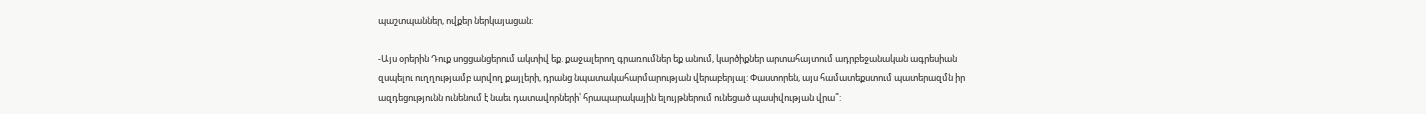պաշտպաններ, ովքեր ներկայացան:

-Այս օրերին Դուք սոցցանցերում ակտիվ եք. քաջալերող գրառումներ եք անում, կարծիքներ արտահայտում ադրբեջանական ագրեսիան զսպելու ուղղությամբ արվող քայլերի, դրանց նպատակահարմարության վերաբերյալ: Փաստորեն, այս համատեքստում պատերազմն իր ազդեցությունն ունենում է նաեւ դատավորների՝ հրապարակային ելույթներում ունեցած պասիվության վրա՞: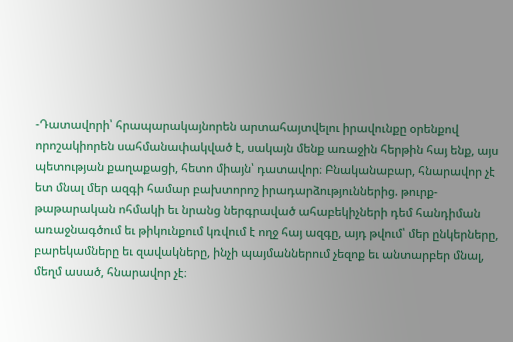-Դատավորի՝ հրապարակայնորեն արտահայտվելու իրավունքը օրենքով որոշակիորեն սահմանափակված է, սակայն մենք առաջին հերթին հայ ենք, այս պետության քաղաքացի, հետո միայն՝ դատավոր։ Բնականաբար, հնարավոր չէ ետ մնալ մեր ազգի համար բախտորոշ իրադարձություններից. թուրք-թաթարական ոհմակի եւ նրանց ներգրաված ահաբեկիչների դեմ հանդիման առաջնագծում եւ թիկունքում կռվում է ողջ հայ ազգը, այդ թվում՝ մեր ընկերները, բարեկամները եւ զավակները, ինչի պայմաններում չեզոք եւ անտարբեր մնալ, մեղմ ասած, հնարավոր չէ։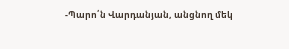-Պարո՛ն Վարդանյան, անցնող մեկ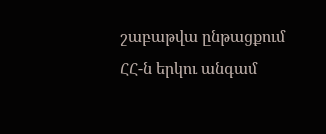շաբաթվա ընթացքում ՀՀ-ն երկու անգամ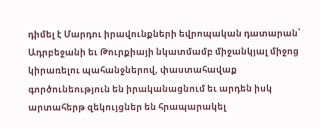դիմել է Մարդու իրավունքների եվրոպական դատարան՝ Ադրբեջանի եւ Թուրքիայի նկատմամբ միջանկյալ միջոց կիրառելու պահանջներով, փաստահավաք գործունեություն են իրականացնում եւ արդեն իսկ արտահերթ զեկույցներ են հրապարակել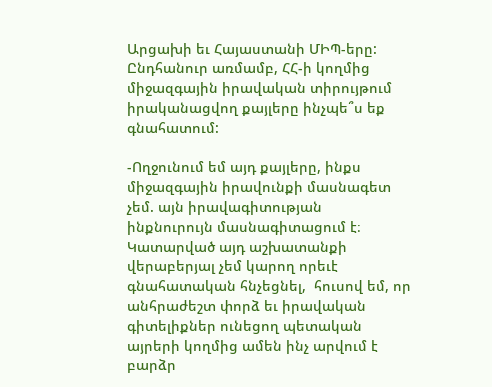Արցախի եւ Հայաստանի ՄԻՊ-երը: Ընդհանուր առմամբ, ՀՀ-ի կողմից միջազգային իրավական տիրույթում իրականացվող քայլերը ինչպե՞ս եք գնահատում:

-Ողջունում եմ այդ քայլերը, ինքս միջազգային իրավունքի մասնագետ չեմ. այն իրավագիտության ինքնուրույն մասնագիտացում է։ Կատարված այդ աշխատանքի վերաբերյալ չեմ կարող որեւէ գնահատական հնչեցնել,  հուսով եմ, որ անհրաժեշտ փորձ եւ իրավական գիտելիքներ ունեցող պետական այրերի կողմից ամեն ինչ արվում է բարձր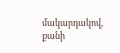մակարդակով, քանի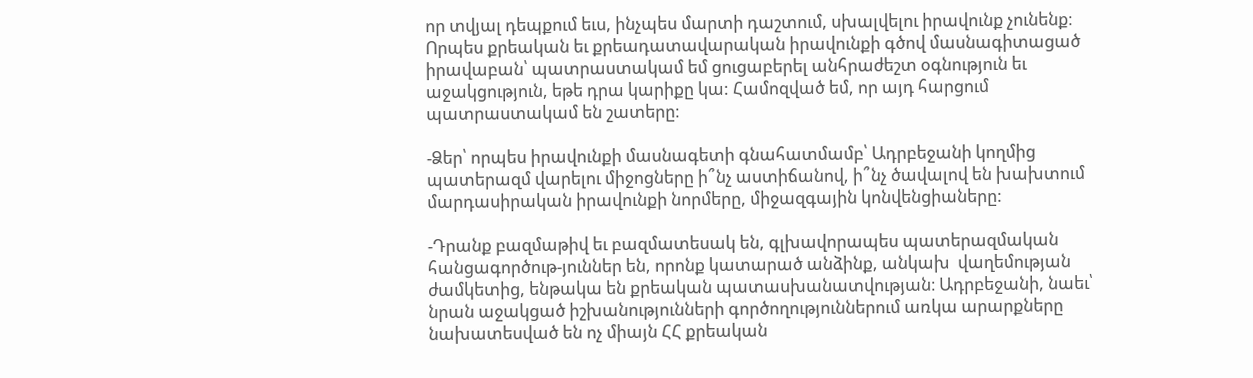որ տվյալ դեպքում եւս, ինչպես մարտի դաշտում, սխալվելու իրավունք չունենք։ Որպես քրեական եւ քրեադատավարական իրավունքի գծով մասնագիտացած իրավաբան՝ պատրաստակամ եմ ցուցաբերել անհրաժեշտ օգնություն եւ աջակցություն, եթե դրա կարիքը կա: Համոզված եմ, որ այդ հարցում պատրաստակամ են շատերը։

-Ձեր՝ որպես իրավունքի մասնագետի գնահատմամբ՝ Ադրբեջանի կողմից պատերազմ վարելու միջոցները ի՞նչ աստիճանով, ի՞նչ ծավալով են խախտում մարդասիրական իրավունքի նորմերը, միջազգային կոնվենցիաները:

-Դրանք բազմաթիվ եւ բազմատեսակ են, գլխավորապես պատերազմական հանցագործութ-յուններ են, որոնք կատարած անձինք, անկախ  վաղեմության ժամկետից, ենթակա են քրեական պատասխանատվության։ Ադրբեջանի, նաեւ՝ նրան աջակցած իշխանությունների գործողություններում առկա արարքները նախատեսված են ոչ միայն ՀՀ քրեական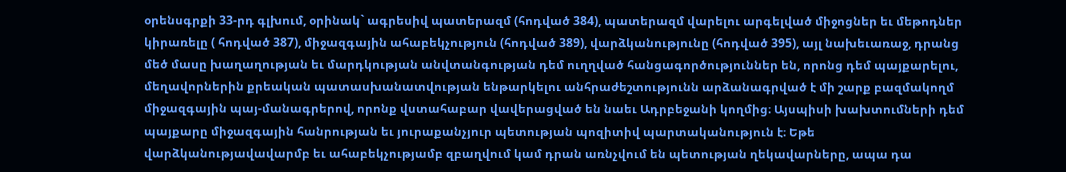օրենսգրքի 33-րդ գլխում, օրինակ` ագրեսիվ պատերազմ (հոդված 384), պատերազմ վարելու արգելված միջոցներ եւ մեթոդներ կիրառելը ( հոդված 387), միջազգային ահաբեկչություն (հոդված 389), վարձկանությունը (հոդված 395), այլ նախեւառաջ, դրանց մեծ մասը խաղաղության եւ մարդկության անվտանգության դեմ ուղղված հանցագործություններ են, որոնց դեմ պայքարելու, մեղավորներին քրեական պատասխանատվության ենթարկելու անհրաժեշտությունն արձանագրված է մի շարք բազմակողմ միջազգային պայ-մանագրերով, որոնք վստահաբար վավերացված են նաեւ Ադրբեջանի կողմից։ Այսպիսի խախտումների դեմ պայքարը միջազգային հանրության եւ յուրաքանչյուր պետության պոզիտիվ պարտականություն է։ Եթե վարձկանությավավարմբ եւ ահաբեկչությամբ զբաղվում կամ դրան առնչվում են պետության ղեկավարները, ապա դա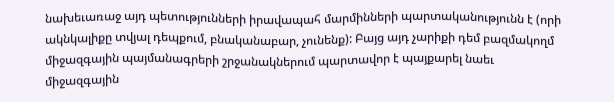նախեւառաջ այդ պետությունների իրավապահ մարմինների պարտականությունն է (որի ակնկալիքը տվյալ դեպքում, բնականաբար, չունենք): Բայց այդ չարիքի դեմ բազմակողմ միջազգային պայմանագրերի շրջանակներում պարտավոր է պայքարել նաեւ միջազգային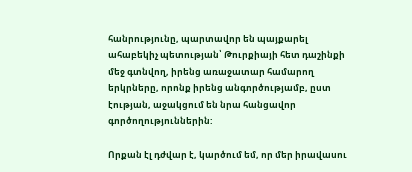հանրությունը, պարտավոր են պայքարել ահաբեկիչ պետության՝ Թուրքիայի հետ դաշինքի մեջ գտնվող, իրենց առաջատար համարող երկրները, որոնք իրենց անգործությամբ, ըստ էության, աջակցում են նրա հանցավոր գործողություններին:

Որքան էլ դժվար է, կարծում եմ, որ մեր իրավասու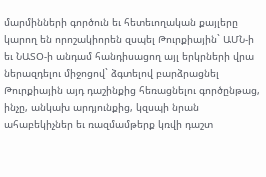մարմինների գործուն եւ հետեւողական քայլերը  կարող են որոշակիորեն զսպել Թուրքիային` ԱՄՆ-ի եւ ՆԱՏՕ-ի անդամ հանդիսացող այլ երկրների վրա ներազդելու միջոցով` ձգտելով բարձրացնել Թուրքիային այդ դաշինքից հեռացնելու գործընթաց, ինչը, անկախ արդյունքից, կզսպի նրան ահաբեկիչներ եւ ռազմամթերք կռվի դաշտ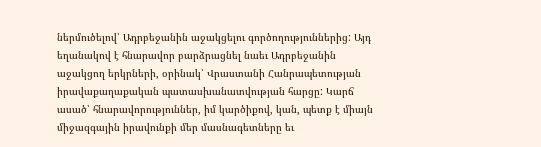ներմուծելով՝ Ադրբեջանին աջակցելու գործողություններից: Այդ եղանակով է հնարավոր բարձրացնել նաեւ Ադրբեջանին աջակցող երկրների, օրինակ՝ Վրաստանի Հանրապետության իրավաքաղաքական պատասխանատվության հարցը: Կարճ ասած՝ հնարավորություններ, իմ կարծիքով, կան, պետք է միայն միջազգային իրավունքի մեր մասնագետները եւ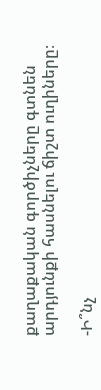քաղաքական գործիչները գտնեն արդյունքի հասնելու ճիշտ ուղիները։

-Ի՞նչ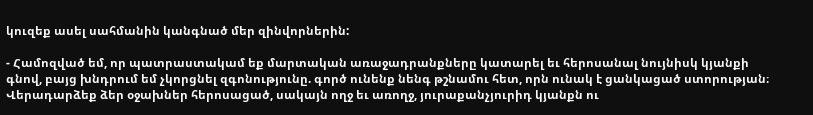կուզեք ասել սահմանին կանգնած մեր զինվորներին:

- Համոզված եմ, որ պատրաստակամ եք մարտական առաջադրանքները կատարել եւ հերոսանալ նույնիսկ կյանքի գնով, բայց խնդրում եմ չկորցնել զգոնությունը. գործ ունենք նենգ թշնամու հետ, որն ունակ է ցանկացած ստորության։ Վերադարձեք ձեր օջախներ հերոսացած, սակայն ողջ եւ առողջ, յուրաքանչյուրիդ կյանքն ու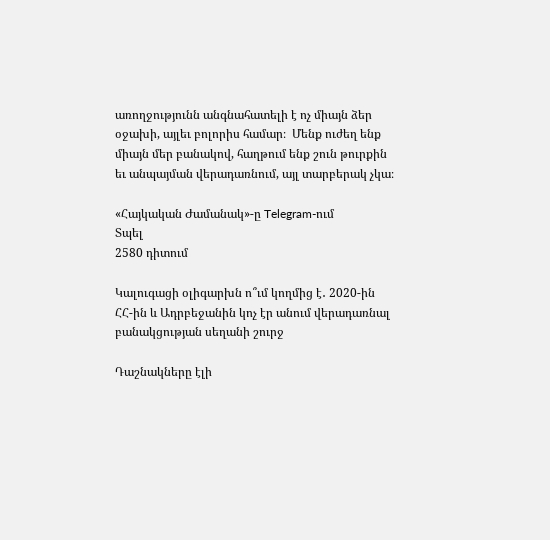առողջությունն անգնահատելի է ոչ միայն ձեր օջախի, այլեւ բոլորիս համար։  Մենք ուժեղ ենք միայն մեր բանակով, հաղթում ենք շուն թուրքին եւ անպայման վերադառնում, այլ տարբերակ չկա։

«Հայկական Ժամանակ»-ը Telegram-ում
Տպել
2580 դիտում

Կալուգացի օլիգարխն ո՞ւմ կողմից է․ 2020-ին ՀՀ-ին և Ադրբեջանին կոչ էր անում վերադառնալ բանակցության սեղանի շուրջ

Դաշնակները էլի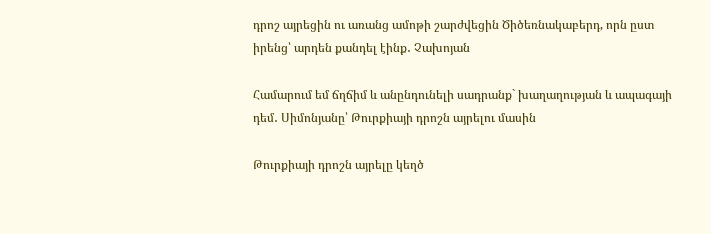դրոշ այրեցին ու առանց ամոթի շարժվեցին Ծիծեռնակաբերդ, որն ըստ իրենց՝ արդեն քանդել էինք․ Չախոյան

Համարում եմ ճղճիմ և անընդունելի սադրանք` խաղաղության և ապագայի դեմ․ Սիմոնյանը՝ Թուրքիայի դրոշն այրելու մասին

Թուրքիայի դրոշն այրելը կեղծ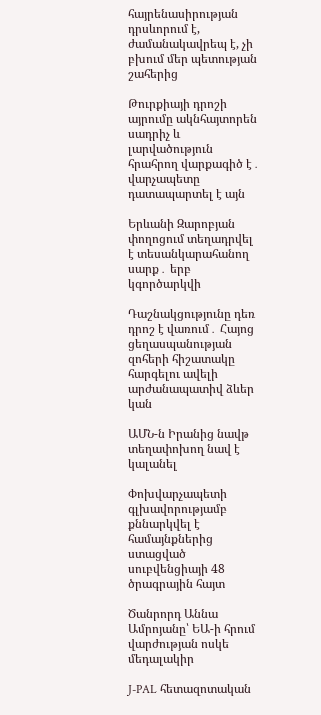հայրենասիրության դրսևորում է, ժամանակավրեպ է, չի բխում մեր պետության շահերից

Թուրքիայի դրոշի այրումը ակնհայտորեն սադրիչ և լարվածություն հրահրող վարքագիծ է․ վարչապետը դատապարտել է այն

Երևանի Զարոբյան փողոցում տեղադրվել է տեսանկարահանող սարք․ երբ կգործարկվի

Դաշնակցությունը դեռ դրոշ է վառում․ Հայոց ցեղասպանության զոհերի հիշատակը հարգելու ավելի արժանապատիվ ձևեր կան

ԱՄՆ-ն Իրանից նավթ տեղափոխող նավ է կալանել

Փոխվարչապետի գլխավորությամբ քննարկվել է համայնքներից ստացված սուբվենցիայի 48 ծրագրային հայտ

Ծանրորդ Աննա Ամրոյանը՝ ԵԱ-ի հրում վարժության ոսկե մեդալակիր

J-PAL հետազոտական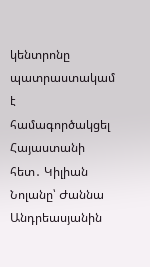կենտրոնը պատրաստակամ է համագործակցել Հայաստանի հետ․ Կիլիան Նոլանը՝ Ժաննա Անդրեասյանին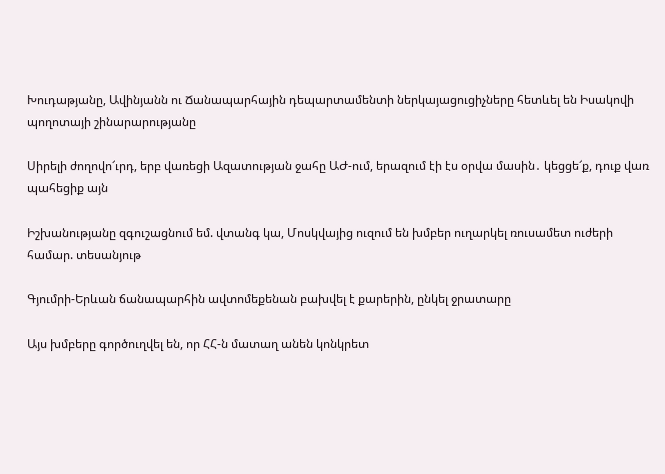Խուդաթյանը, Ավինյանն ու Ճանապարհային դեպարտամենտի ներկայացուցիչները հետևել են Իսակովի պողոտայի շինարարությանը

Սիրելի ժողովո՜ւրդ, երբ վառեցի Ազատության ջահը ԱԺ-ում, երազում էի էս օրվա մասին․ կեցցե՜ք, դուք վառ պահեցիք այն

Իշխանությանը զգուշացնում եմ. վտանգ կա, Մոսկվայից ուզում են խմբեր ուղարկել ռուսամետ ուժերի համար. տեսանյութ

Գյումրի-Երևան ճանապարհին ավտոմեքենան բախվել է քարերին, ընկել ջրատարը

Այս խմբերը գործուղվել են, որ ՀՀ-ն մատաղ անեն կոնկրետ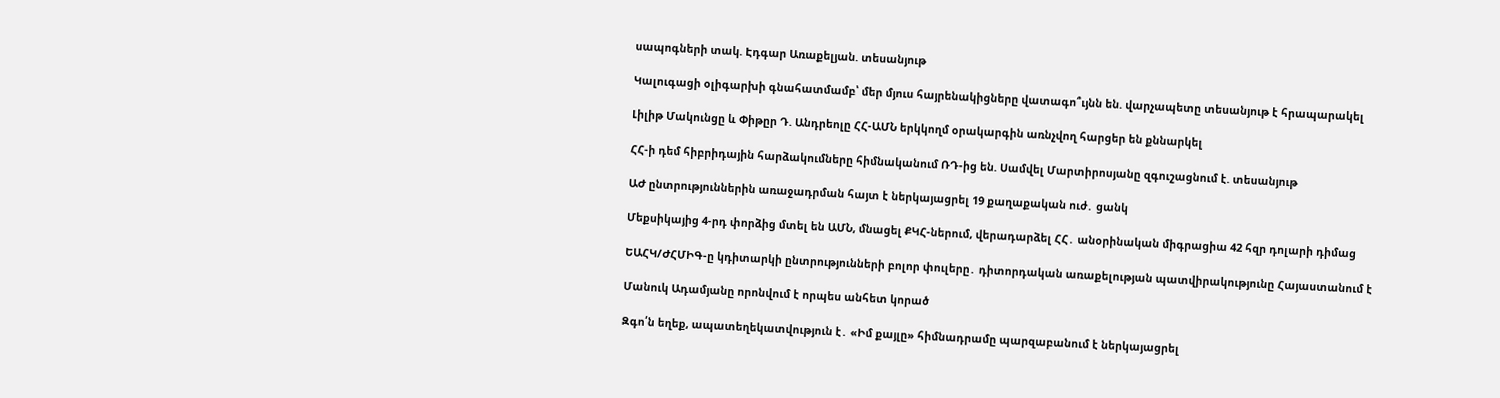սապոգների տակ. Էդգար Առաքելյան. տեսանյութ

Կալուգացի օլիգարխի գնահատմամբ՝ մեր մյուս հայրենակիցները վատագո՞ւյնն են. վարչապետը տեսանյութ է հրապարակել

Լիլիթ Մակունցը և Փիթըր Դ. Անդրեոլը ՀՀ-ԱՄՆ երկկողմ օրակարգին առնչվող հարցեր են քննարկել

ՀՀ-ի դեմ հիբրիդային հարձակումները հիմնականում ՌԴ-ից են. Սամվել Մարտիրոսյանը զգուշացնում է. տեսանյութ

ԱԺ ընտրություններին առաջադրման հայտ է ներկայացրել 19 քաղաքական ուժ․ ցանկ

Մեքսիկայից 4-րդ փորձից մտել են ԱՄՆ, մնացել ՔԿՀ-ներում, վերադարձել ՀՀ․ անօրինական միգրացիա 42 հզր դոլարի դիմաց

ԵԱՀԿ/ԺՀՄԻԳ-ը կդիտարկի ընտրությունների բոլոր փուլերը․ դիտորդական առաքելության պատվիրակությունը Հայաստանում է

Մանուկ Ադամյանը որոնվում է որպես անհետ կորած

Զգո՛ն եղեք, ապատեղեկատվություն է․ «Իմ քայլը» հիմնադրամը պարզաբանում է ներկայացրել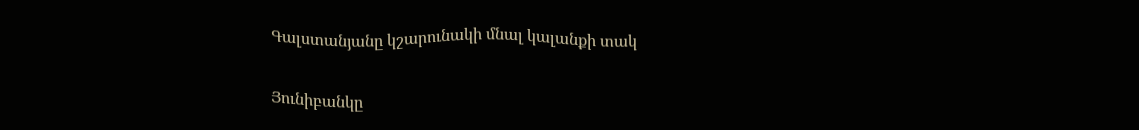Գալստանյանը կշարունակի մնալ կալանքի տակ

Յունիբանկը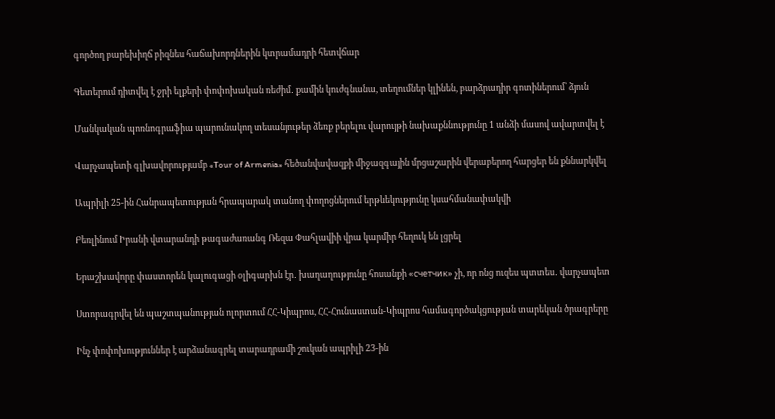գործող բարեխիղճ բիզնես հաճախորդներին կտրամադրի հետվճար

Գետերում դիտվել է ջրի ելքերի փոփոխական ռեժիմ․ քամին կուժգնանա, տեղումներ կլինեն, բարձրադիր գոտիներում՝ ձյուն

Մանկական պոռնոգրաֆիա պարունակող տեսանյութեր ձեռք բերելու վարույթի նախաքննությունը 1 անձի մասով ավարտվել է

Վարչապետի գլխավորությամբ «Tour of Armenia» հեծանվավազքի միջազգային մրցաշարին վերաբերող հարցեր են քննարկվել

Ապրիլի 25-ին Հանրապետության հրապարակ տանող փողոցներում երթևեկությունը կսահմանափակվի

Բեռլինում Իրանի վտարանդի թագաժառանգ Ռեզա Փահլավիի վրա կարմիր հեղուկ են լցրել

Երաշխավորը փաստորեն կալուգացի օլիգարխն էր․ խաղաղությունը հոսանքի «счетчик» չի, որ ոնց ուզես պտտես․ վարչապետ

Ստորագրվել են պաշտպանության ոլորտում ՀՀ-Կիպրոս, ՀՀ-Հունաստան-Կիպրոս համագործակցության տարեկան ծրագրերը

Ինչ փոփոխություններ է արձանագրել տարադրամի շուկան ապրիլի 23-ին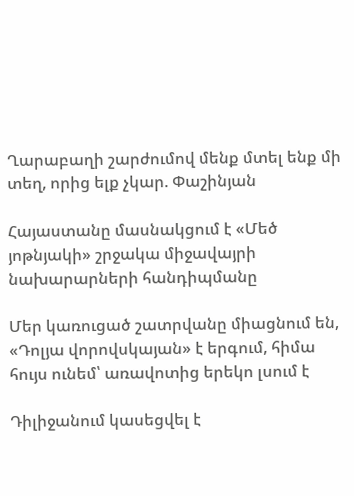Ղարաբաղի շարժումով մենք մտել ենք մի տեղ, որից ելք չկար. Փաշինյան

Հայաստանը մասնակցում է «Մեծ յոթնյակի» շրջակա միջավայրի նախարարների հանդիպմանը

Մեր կառուցած շատրվանը միացնում են, «Դոլյա վորովսկայան» է երգում, հիմա հույս ունեմ՝ առավոտից երեկո լսում է

Դիլիջանում կասեցվել է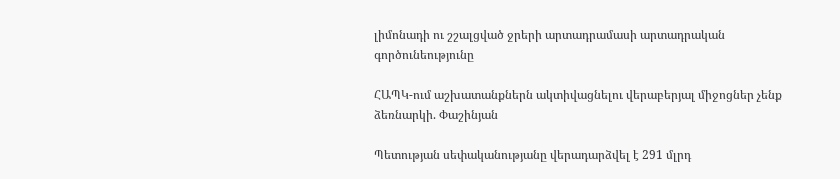լիմոնադի ու շշալցված ջրերի արտադրամասի արտադրական գործունեությունը

ՀԱՊԿ-ում աշխատանքներն ակտիվացնելու վերաբերյալ միջոցներ չենք ձեռնարկի. Փաշինյան

Պետության սեփականությանը վերադարձվել է 291 մլրդ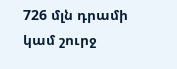726 մլն դրամի կամ շուրջ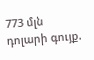773 մլն դոլարի գույք.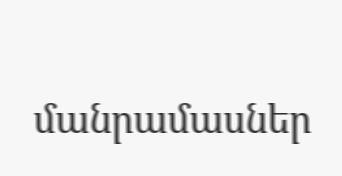մանրամասներ